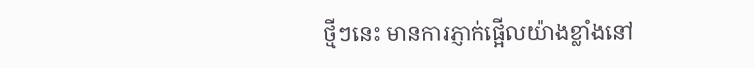ថ្មីៗនេះ មានការភ្ញាក់ផ្អើលយ៉ាងខ្លាំងនៅ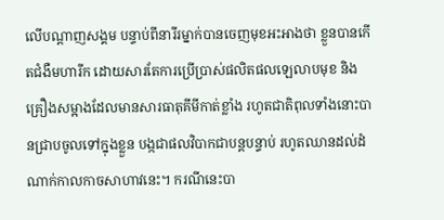លើបណ្ដាញសង្គម បន្ទាប់ពីនារីរម្នាក់បានចេញមុខអះអាងថា ខ្លួនបានកើតជំងឺមហារីក ដោយសារតែការប្រើប្រាស់ផលិតផលឡេលាបមុខ និងគ្រឿងសម្អាងដែលមានសារធាតុគីមីកាត់ខ្លាំង រហូតជាតិពុលទាំងនោះបានជ្រាបចូលទៅក្នុងខ្លួន បង្កជាផលវិបាកជាបន្តបន្ទាប់ រហូតឈានដល់ដំណាក់កាលកាចសាហាវនេះ។ ករណីនេះបា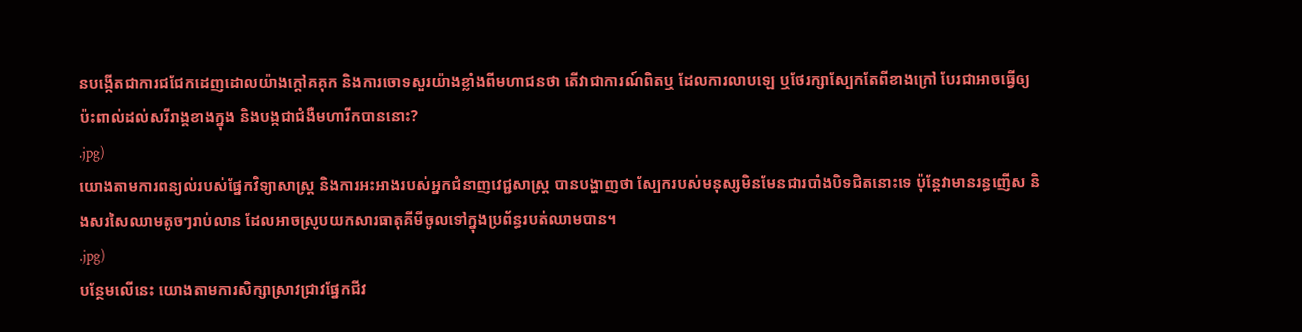នបង្កើតជាការជជែកដេញដោលយ៉ាងក្ដៅគគុក និងការចោទសួរយ៉ាងខ្លាំងពីមហាជនថា តើវាជាការណ៍ពិតឬ ដែលការលាបឡេ ឬថែរក្សាស្បែកតែពីខាងក្រៅ បែរជាអាចធ្វើឲ្យប៉ះពាល់ដល់សរីរាង្គខាងក្នុង និងបង្កជាជំងឺមហារីកបាននោះ?
.jpg)
យោងតាមការពន្យល់របស់ផ្នែកវិទ្យាសាស្ត្រ និងការអះអាងរបស់អ្នកជំនាញវេជ្ជសាស្ត្រ បានបង្ហាញថា ស្បែករបស់មនុស្សមិនមែនជារបាំងបិទជិតនោះទេ ប៉ុន្តែវាមានរន្ធញើស និងសរសៃឈាមតូចៗរាប់លាន ដែលអាចស្រូបយកសារធាតុគីមីចូលទៅក្នុងប្រព័ន្ធរបត់ឈាមបាន។
.jpg)
បន្ថែមលើនេះ យោងតាមការសិក្សាស្រាវជ្រាវផ្នែកជីវ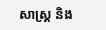សាស្ត្រ និង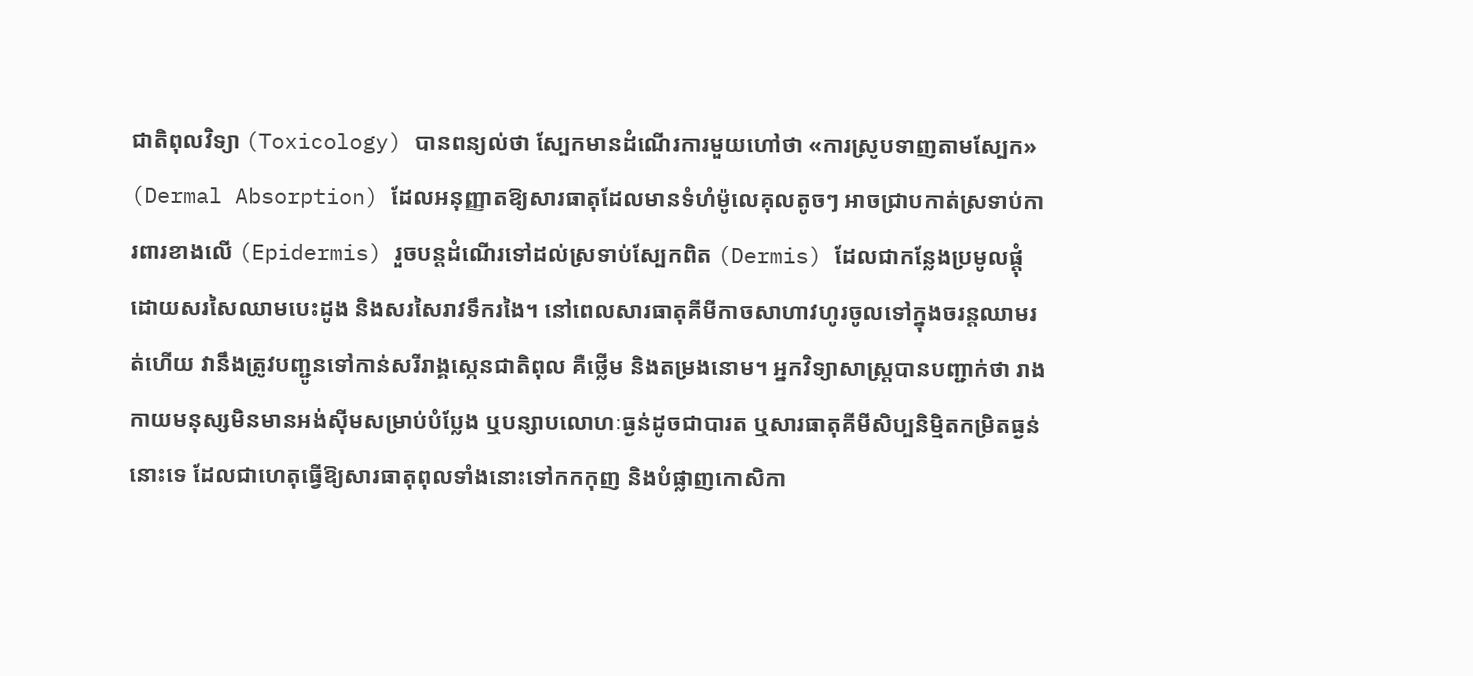ជាតិពុលវិទ្យា (Toxicology) បានពន្យល់ថា ស្បែកមានដំណើរការមួយហៅថា «ការស្រូបទាញតាមស្បែក» (Dermal Absorption) ដែលអនុញ្ញាតឱ្យសារធាតុដែលមានទំហំម៉ូលេគុលតូចៗ អាចជ្រាបកាត់ស្រទាប់ការពារខាងលើ (Epidermis) រួចបន្តដំណើរទៅដល់ស្រទាប់ស្បែកពិត (Dermis) ដែលជាកន្លែងប្រមូលផ្ដុំដោយសរសៃឈាមបេះដូង និងសរសៃរាវទឹករងៃ។ នៅពេលសារធាតុគីមីកាចសាហាវហូរចូលទៅក្នុងចរន្តឈាមរត់ហើយ វានឹងត្រូវបញ្ជូនទៅកាន់សរីរាង្គស្កេនជាតិពុល គឺថ្លើម និងតម្រងនោម។ អ្នកវិទ្យាសាស្ត្របានបញ្ជាក់ថា រាងកាយមនុស្សមិនមានអង់ស៊ីមសម្រាប់បំប្លែង ឬបន្សាបលោហៈធ្ងន់ដូចជាបារត ឬសារធាតុគីមីសិប្បនិម្មិតកម្រិតធ្ងន់នោះទេ ដែលជាហេតុធ្វើឱ្យសារធាតុពុលទាំងនោះទៅកកកុញ និងបំផ្លាញកោសិកា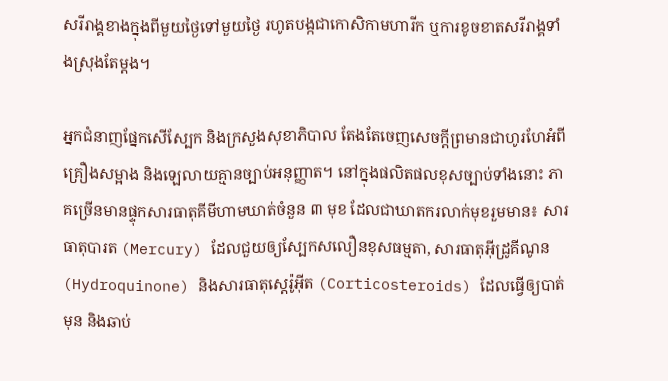សរីរាង្គខាងក្នុងពីមួយថ្ងៃទៅមួយថ្ងៃ រហូតបង្កជាកោសិកាមហារីក ឬការខូចខាតសរីរាង្គទាំងស្រុងតែម្ដង។

អ្នកជំនាញផ្នែកសើស្បែក និងក្រសួងសុខាភិបាល តែងតែចេញសេចក្ដីព្រមានជាហូរហែអំពីគ្រឿងសម្អាង និងឡេលាយគ្មានច្បាប់អនុញ្ញាត។ នៅក្នុងផលិតផលខុសច្បាប់ទាំងនោះ ភាគច្រើនមានផ្ទុកសារធាតុគីមីហាមឃាត់ចំនួន ៣ មុខ ដែលជាឃាតករលាក់មុខរួមមាន៖ សារធាតុបារត (Mercury) ដែលជួយឲ្យស្បែកសលឿនខុសធម្មតា, សារធាតុអ៊ីដ្រូគីណូន (Hydroquinone) និងសារធាតុស្តេរ៉ូអ៊ីត (Corticosteroids) ដែលធ្វើឲ្យបាត់មុន និងឆាប់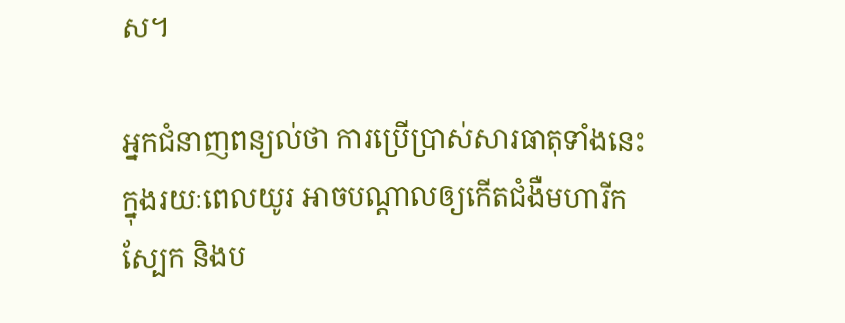ស។

អ្នកជំនាញពន្យល់ថា ការប្រើប្រាស់សារធាតុទាំងនេះក្នុងរយៈពេលយូរ អាចបណ្ដាលឲ្យកើតជំងឺមហារីកស្បែក និងប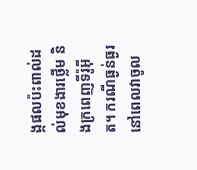ង្កផលប៉ះពាល់ដល់មុខងារថ្លើម និងក្រពេញទីរ៉ូអ៊ីត។ ករណីធ្ងន់ធ្ងរនៅពេលវាចូល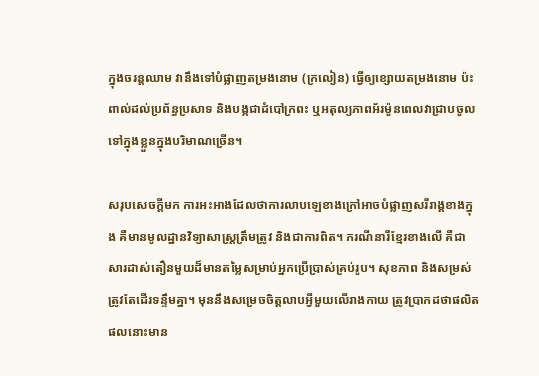ក្នុងចរន្តឈាម វានឹងទៅបំផ្លាញតម្រងនោម (ក្រលៀន) ធ្វើឲ្យខ្សោយតម្រងនោម ប៉ះពាល់ដល់ប្រព័ន្ធប្រសាទ និងបង្កជាដំបៅក្រពះ ឬអតុល្យភាពអ័រម៉ូនពេលវាជ្រាបចូលទៅក្នុងខ្លួនក្នុងបរិមាណច្រើន។

សរុបសេចក្ដីមក ការអះអាងដែលថាការលាបឡេខាងក្រៅអាចបំផ្លាញសរីរាង្គខាងក្នុង គឺមានមូលដ្ឋានវិទ្យាសាស្ត្រត្រឹមត្រូវ និងជាការពិត។ ករណីនារីខ្មែរខាងលើ គឺជាសារដាស់តឿនមួយដ៏មានតម្លៃសម្រាប់អ្នកប្រើប្រាស់គ្រប់រូប។ សុខភាព និងសម្រស់ត្រូវតែដើរទន្ទឹមគ្នា។ មុននឹងសម្រេចចិត្តលាបអ្វីមួយលើរាងកាយ ត្រូវប្រាកដថាផលិតផលនោះមាន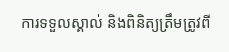ការទទួលស្គាល់ និងពិនិត្យត្រឹមត្រូវពី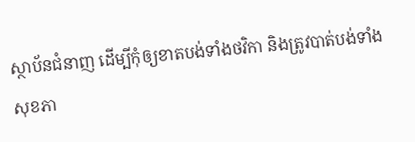ស្ថាប័នជំនាញ ដើម្បីកុំឲ្យខាតបង់ទាំងថវិកា និងត្រូវបាត់បង់ទាំងសុខភា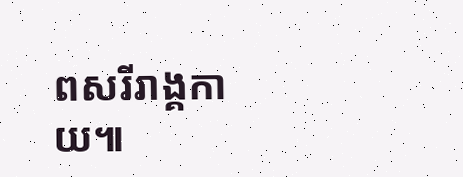ពសរីរាង្គកាយ៕